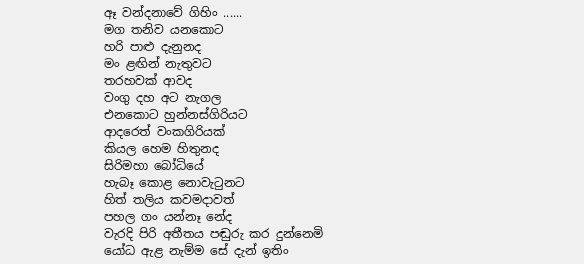ඈ වන්දනාවේ ගිහිං ......
මග තනිව යනකොට
හරි පාළු දැනුනද
මං ළඟින් නැතුවට
තරහවක් ආවද
වංගු දහ අට නැගල
එනකොට හුන්නස්ගිරියට
ආදරෙත් වංකගිරියක්
කියල හෙම හිතුනද
සිරිමහා බෝධියේ
හැබෑ කොළ නොවැටුනට
හිත් තලිය කවමදාවත්
පහල ගං යන්නෑ නේද
වැරදි පිරි අතීතය පඬුරු කර දුන්නෙමි
යෝධ ඇළ නැම්ම සේ දැන් ඉතිං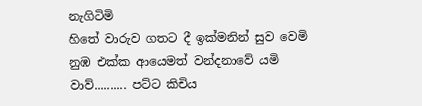නැගිටිමි
හිතේ වාරුව ගතට දී ඉක්මනින් සුව වෙමි
නුඹ එක්ක ආයෙමත් වන්දනාවේ යමි
වාව්.......... පට්ට කිචිය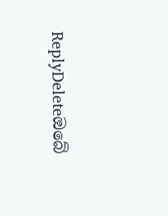ReplyDeleteඔබේ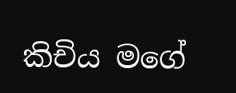කිචිය මගේ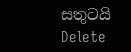සතුටයි
Delete